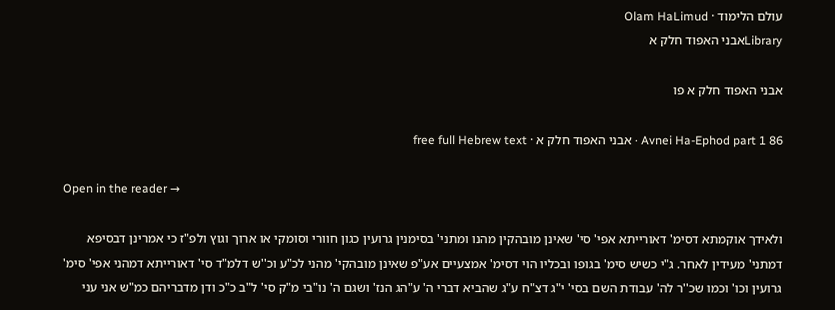עולם הלימוד · Olam HaLimud
Libraryאבני האפוד חלק א

אבני האפוד חלק א פו

Avnei Ha-Ephod part 1 86 · אבני האפוד חלק א · free full Hebrew text

Open in the reader →

ולאידך אוקמתא דסימ' דאורייתא אפי' סי' שאינן מובהקין מהנו ומתני' בסימנין גרועין כגון חוורי וסומקי או ארוך וגוץ ולפ"ז כי אמרינן דבסיפא דמתני' מעידין לאחר. ג"י כשיש סימ' בגופו ובכליו הוי דסימ' אמצעיים אע"פ שאינן מובהקי' מהני לכ"ע וכ''ש דלמ"ד סי' דאורייתא דמהני אפי' סימ' גרועין וכו' וכמו שכ''ר לה' עבודת השם בסי' י"ג דצ"ח ע"ג שהביא דברי ה' ע"הג הנז' ושגם ה' נו"בי מ"ק סי' ל"ב כ"כ ודן מדבריהם כמ"ש אני עני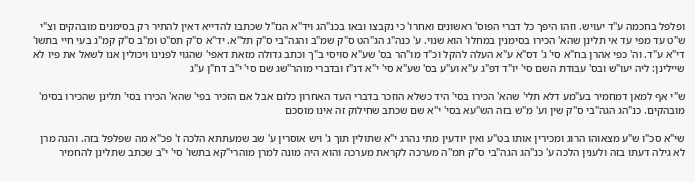ופלפל בחכמה ע''ד יעויש. וזהו היפך כל דברי הפוס' ראשונים ואחרו' כי נקבצו ובאו בכנ"הג ויד"א הנז"ל שכתבו להדייא דאין להתיר רק בסימנים מובהקים וצ"י ש"ט עד מפי עד אי תלינן שהא' הכירו בסימנין במחלו' הוא שנוי. ע' כנה"ג הג"הט ס"ק שמ"ב והגה"בי ס"ק תל"א. יד"א ס"ק תס"ט ומ"ב ס"ק קמ"ג בעי חיי בתשו' די"א ע"ד. וה' כפי אהרן בח"א סי' ג' דס"א ע"א העלה להקל וכ"ד מו"הר בס' שע"א סויסי ב"ך וכתב גדולה מזאת דאפי' שהגוי לפנינו ויכולין אנו לשאל את פיו לא שיילינן: ליה יעו"ש ובס' עבודת השם סי' יו"ד דפ"ג ע"א וע"ע בס' שע"א סי' י"א דנ"ז ובדברי מוהר''שג שם סי' י"ב דח"ן ע"ג

ש"י אף למאן דמחמיר בע"מע דלא תלי' שהא' הכירו בסי' היד כשלא הוזכר בדברי העד האחרון כלום אבל אם הזכיר בפי' שהא' הכירו בסי' תלינן שהכירו בסימ' מובהקים. כנ"הג הגה"בי ס''ק שין וע' מ"ש בזה הש"עא בסי' י"א שם שכתב שחילוק זה אינו מוסכם

שי"א סכ"ו ש"ע מצאוהו הרוג ומכירין אותו בט"ע ואין יודעין מתי נהרג י"א שתולין תוך ג' ויש אוסרין ע' שב שמעתתא הלכה ז' פכ"א מה שפלפל בזה. והנה מרן לא גילה דעתו בזה ולענין הלכה ע' כנ''הג הגה"בי ס"ק תמ''ה מערכה לקראת מערכה והוא היה מונה למרן מוהרי"קא בתשו' סי' י"ב שכתב שתלינן להחמיר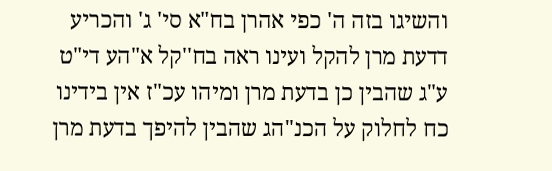והשיגו בזה ה' כפי אהרן בח"א סי' ג' והכריע דדעת מרן להקל ועינו ראה בח''קל א"הע די"ט ע"ג שהבין כן בדעת מרן ומיהו עכ"ז אין בידינו כח לחלוק על הכנ"הג שהבין להיפך בדעת מרן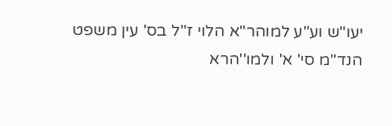יעו"ש וע"ע למוהר"א הלוי ז"ל בס' עין משפט הנד"מ סי' א' ולמו''הרא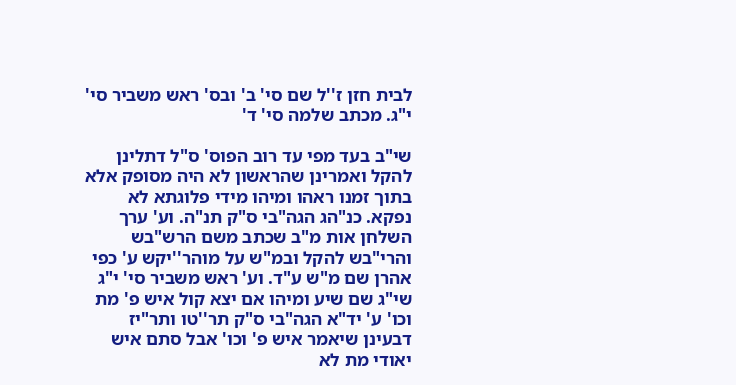לבית חזן ז''ל שם סי' ב' ובס' ראש משביר סי' י"ג. מכתב שלמה סי' ד'

שי"ב בעד מפי עד רוב הפוס' ס"ל דתלינן להקל ואמרינן שהראשון לא היה מסופק אלא בתוך זמנו ראהו ומיהו מידי פלוגתא לא נפקא. כנ"הג הגה"בי ס"ק תנ"ה. וע' ערך השלחן אות מ"ב שכתב משם הרש"בש והרי"בש להקל ובמ"ש על מוהר''יקש ע' כפי אהרן שם מ"ש ע"ד. וע' ראש משביר סי' י"ג שי"ג שם שיע ומיהו אם יצא קול איש פ' מת וכו' ע' יד"א הגה"בי ס"ק תר''טו ותר"יז דבעינן שיאמר איש פ' וכו' אבל סתם איש יאודי מת לא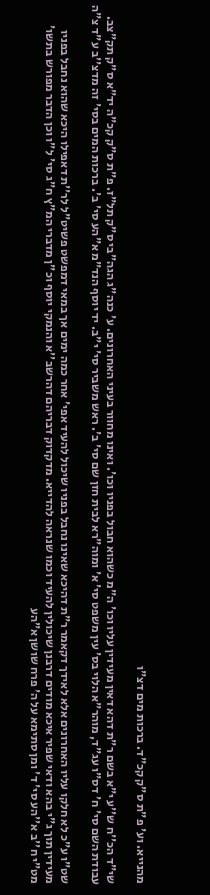מהנייא. וע' פ"ת ס"ק קכ"ד. ברכות מים דצ"ו

שי"ד הכ''ח ש''ע י"א בשם ר"ת דהא דאין מעידין עליו וכו' ה"מ כשהוא חבול בפניו וכו'. ואינו מחוור בעיני האחרונים. ע' כנה"ג הגה"בי ס"ק תל"ז. פ"ת ס"ק קכ"ה יד"א ס"ק תק"צב. עבודת השם סי' ח' דס"ו עג"ד, מוהר"א הלוי בס' עין משפט סי' א' ומוה"רא לבית חזן שם סי' ב'. ראש משביר סי' י"ב. יד יוסף הנד"מ א"הע סי' ב'. ברכות המים בסי' זה מדצ''ב ע"ד צ"ה

שט"ו ע"כ לא חלקו עליו האחרונים אלא לאידך דקאמר ר"ת דהיכא שאינו נחבל בפניו שיכול להעיד אפי' אחר כמה ימים אך במאי דמפשט פשיט"ל לר''ת דאפילו היכא שהוא נחבל בפניו מעידין תוך ג"י בהא ודאי שפיר איכא מודים דרבנן שיכולין להעיד וכמו שנראה להדייא. מדקדוק דבריהם דהרשב''א והנמקי יוסף וכ"ן מדברי המ"ץ ח"ג סי' ל"ו וכן הדבר מפורש בתשו' מט"י ח''ב א''הע סי' ד' ומן סתימא על ה' פרח שושן א"הע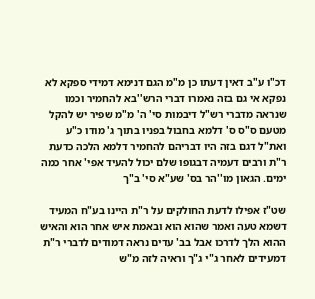דכ"ו ע"ב דאין דעתו כן מ"מ הגם דנימא דמידי ספקא לא נפקא אי גם בזה נאמרו דברי הרש''בא להחמיר וכמו שנראה מדברי רש"ל דיבמות סי' ה' מ"מ שפיר יש להקל מטעם ס"ס ס' דלמא בחבול בפניו בתוך ג' מודו כ"ע ואת"ל דגם בזה היו דבריהם להחמיר דלמא הלכה כדעת ר"ת ורבים דעמיה דבגופו שלם יכול להעיד אפי' אחר כמה ימים. הגאון מו''הר בס' שע"א סי' ב"ך

שט"ז אפילו לדעת החולקים על ר"ת היינו בע"ח המעיד דשמא טעה ואמר שהוא הוא ובאמת איש אחר הוא והאיש ההוא הלך לדרכו אבל בב' עדים נראה דמודים לדברי ר"ת דמעידים לאחר ג"י ג"ך וראיה לזה מ"ש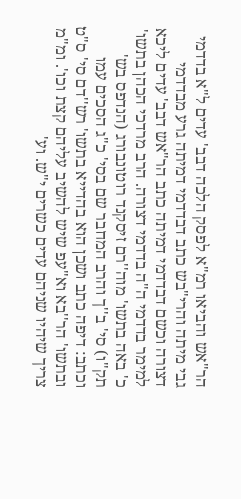הר"אש והביאו רמ"א לפסק הלכה דבב' עדים ל"א בדדמי גבי מיתה והרי"בש כתב דבדדמי דמיתה גרע מבדדמי דצורה וכשם דבדדמי דמיתה כתב הר"אש דבב' עדים ליכא למימר בדדמי ה"ה בדדמי דצורה. הרב מרדכי הכהן בתשו' כ' באה בתשו' מוה''רם זיסקנד רוטונבורג (הנדפס בש' תק"ו) סי' ב''ך והרב המחבר שם בסי' כ"ג הסכים עמו וכתב: דיפה כתב ושכן הוא בהדייא בתשו' רש''דם סי' ס"ט ובתשו' הר''בא וא"עפ שיש להשיב עליהם קצת וכו'. ומ"מ צריך שיהיו שניהם עדים כשרים י"ש. וע'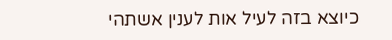כיוצא בזה לעיל אות לענין אשתהי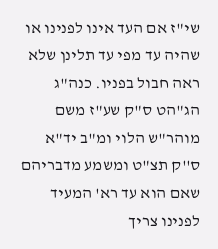שי"ז אם העד אינו לפנינו או שהיה עד מפי עד תלינן שלא ראה חבול בפניו. כנה"ג הג"הט ס"ק שע"ז משם מוהר"ש הלוי ומ"ב יד"א ס''ק תצ"ט ומשמע מדבריהם שאם הוא עד רא' המעיד לפנינו צריך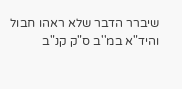שיברר הדבר שלא ראהו חבול והיד"א במ''ב ס"ק קנ"ב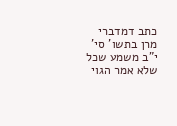כתב דמדברי מרן בתשו' סי' י"ב משמע שכל שלא אמר הגוי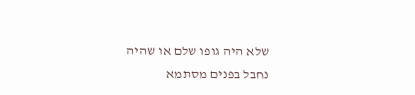שלא היה גופו שלם או שהיה נחבל בפנים מסתמא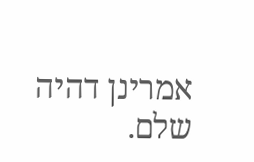אמרינן דהיה שלם.